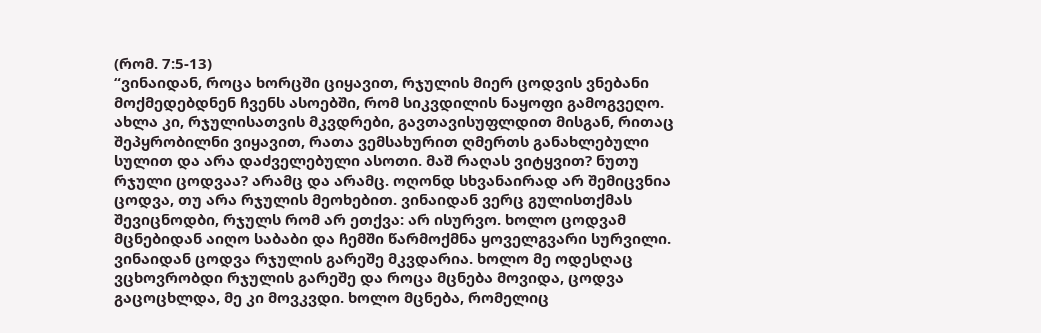(რომ. 7:5-13)
“ვინაიდან, როცა ხორცში ციყავით, რჯულის მიერ ცოდვის ვნებანი მოქმედებდნენ ჩვენს ასოებში, რომ სიკვდილის ნაყოფი გამოგვეღო. ახლა კი, რჯულისათვის მკვდრები, გავთავისუფლდით მისგან, რითაც შეპყრობილნი ვიყავით, რათა ვემსახურით ღმერთს განახლებული სულით და არა დაძველებული ასოთი. მაშ რაღას ვიტყვით? ნუთუ რჯული ცოდვაა? არამც და არამც. ოღონდ სხვანაირად არ შემიცვნია ცოდვა, თუ არა რჯულის მეოხებით. ვინაიდან ვერც გულისთქმას შევიცნოდბი, რჯულს რომ არ ეთქვა: არ ისურვო. ხოლო ცოდვამ მცნებიდან აიღო საბაბი და ჩემში წარმოქმნა ყოველგვარი სურვილი. ვინაიდან ცოდვა რჯულის გარეშე მკვდარია. ხოლო მე ოდესღაც ვცხოვრობდი რჯულის გარეშე და როცა მცნება მოვიდა, ცოდვა გაცოცხლდა, მე კი მოვკვდი. ხოლო მცნება, რომელიც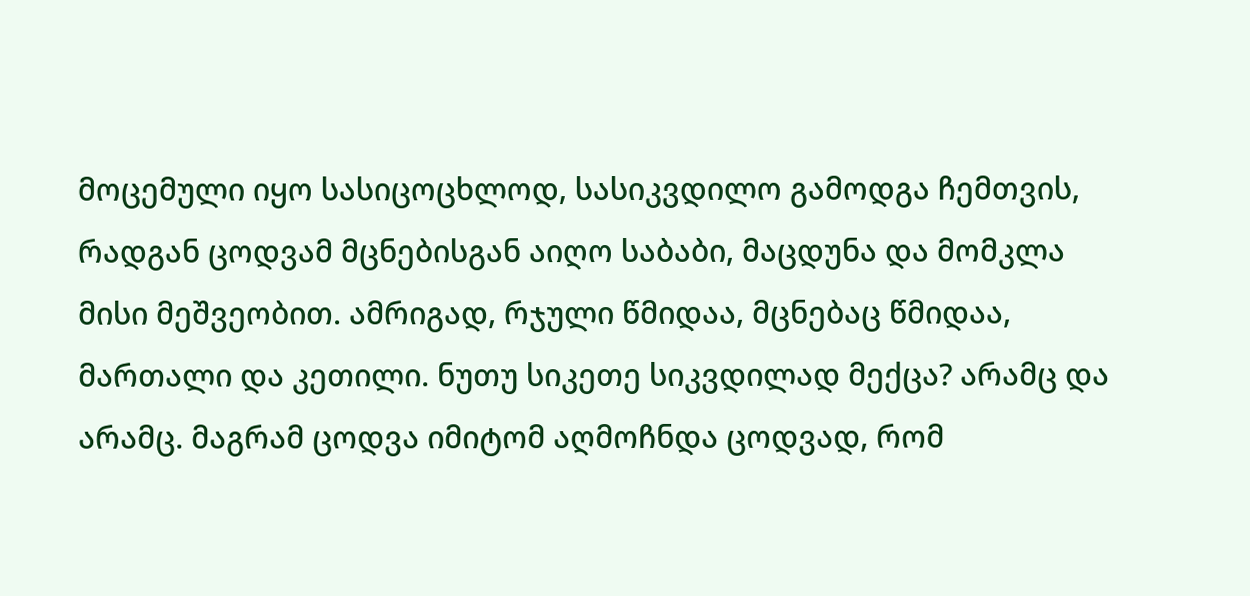მოცემული იყო სასიცოცხლოდ, სასიკვდილო გამოდგა ჩემთვის, რადგან ცოდვამ მცნებისგან აიღო საბაბი, მაცდუნა და მომკლა მისი მეშვეობით. ამრიგად, რჯული წმიდაა, მცნებაც წმიდაა, მართალი და კეთილი. ნუთუ სიკეთე სიკვდილად მექცა? არამც და არამც. მაგრამ ცოდვა იმიტომ აღმოჩნდა ცოდვად, რომ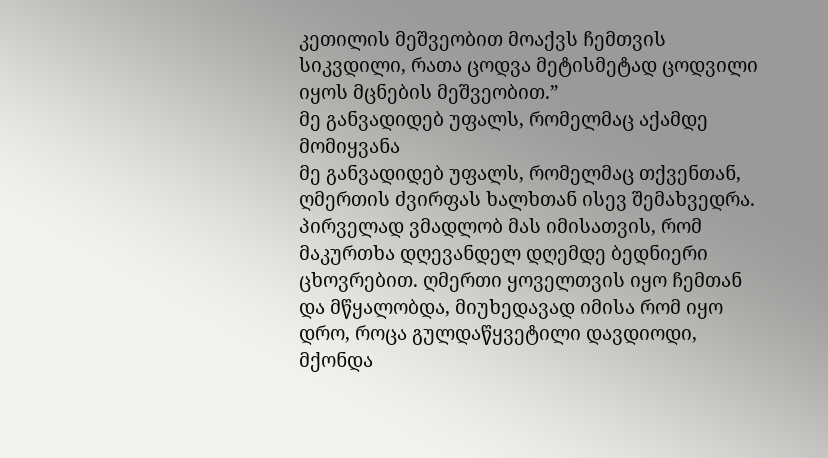კეთილის მეშვეობით მოაქვს ჩემთვის სიკვდილი, რათა ცოდვა მეტისმეტად ცოდვილი იყოს მცნების მეშვეობით.”
მე განვადიდებ უფალს, რომელმაც აქამდე მომიყვანა
მე განვადიდებ უფალს, რომელმაც თქვენთან, ღმერთის ძვირფას ხალხთან ისევ შემახვედრა. პირველად ვმადლობ მას იმისათვის, რომ მაკურთხა დღევანდელ დღემდე ბედნიერი ცხოვრებით. ღმერთი ყოველთვის იყო ჩემთან და მწყალობდა, მიუხედავად იმისა რომ იყო დრო, როცა გულდაწყვეტილი დავდიოდი, მქონდა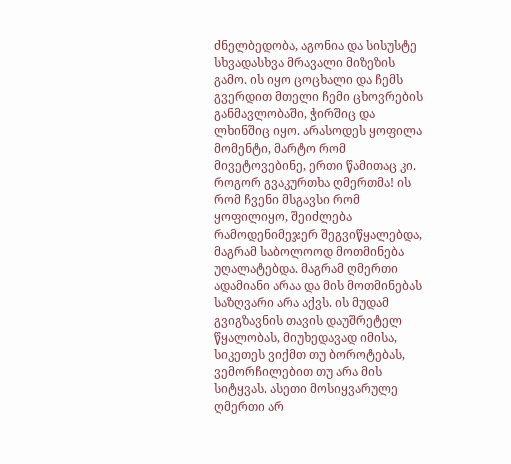ძნელბედობა, აგონია და სისუსტე სხვადასხვა მრავალი მიზეზის გამო. ის იყო ცოცხალი და ჩემს გვერდით მთელი ჩემი ცხოვრების განმავლობაში, ჭირშიც და ლხინშიც იყო. არასოდეს ყოფილა მომენტი, მარტო რომ მივეტოვებინე, ერთი წამითაც კი.
როგორ გვაკურთხა ღმერთმა! ის რომ ჩვენი მსგავსი რომ ყოფილიყო, შეიძლება რამოდენიმეჯერ შეგვიწყალებდა, მაგრამ საბოლოოდ მოთმინება უღალატებდა. მაგრამ ღმერთი ადამიანი არაა და მის მოთმინებას საზღვარი არა აქვს. ის მუდამ გვიგზავნის თავის დაუშრეტელ წყალობას, მიუხედავად იმისა, სიკეთეს ვიქმთ თუ ბოროტებას, ვემორჩილებით თუ არა მის სიტყვას. ასეთი მოსიყვარულე ღმერთი არ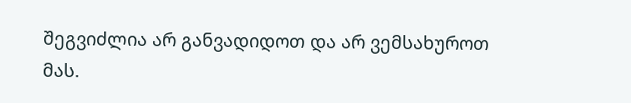შეგვიძლია არ განვადიდოთ და არ ვემსახუროთ მას.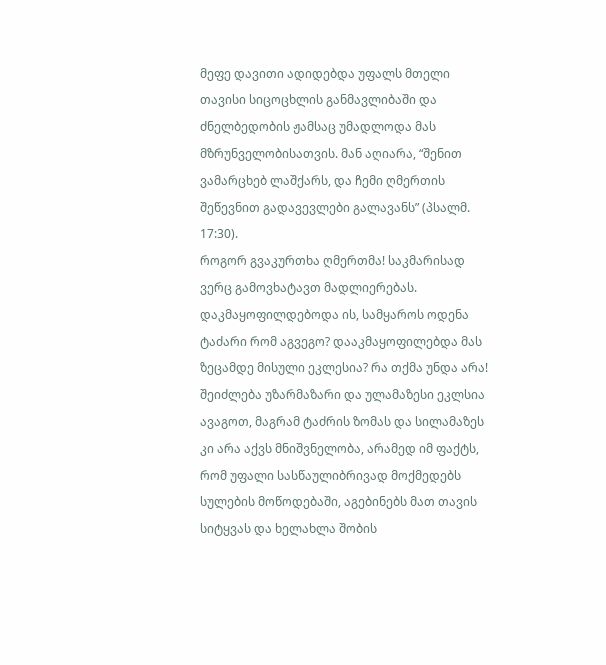მეფე დავითი ადიდებდა უფალს მთელი თავისი სიცოცხლის განმავლიბაში და ძნელბედობის ჟამსაც უმადლოდა მას მზრუნველობისათვის. მან აღიარა, “შენით ვამარცხებ ლაშქარს, და ჩემი ღმერთის შეწევნით გადავევლები გალავანს” (პსალმ. 17:30).
როგორ გვაკურთხა ღმერთმა! საკმარისად ვერც გამოვხატავთ მადლიერებას. დაკმაყოფილდებოდა ის, სამყაროს ოდენა ტაძარი რომ აგვეგო? დააკმაყოფილებდა მას ზეცამდე მისული ეკლესია? რა თქმა უნდა არა! შეიძლება უზარმაზარი და ულამაზესი ეკლსია ავაგოთ, მაგრამ ტაძრის ზომას და სილამაზეს კი არა აქვს მნიშვნელობა, არამედ იმ ფაქტს, რომ უფალი სასწაულიბრივად მოქმედებს სულების მოწოდებაში, აგებინებს მათ თავის სიტყვას და ხელახლა შობის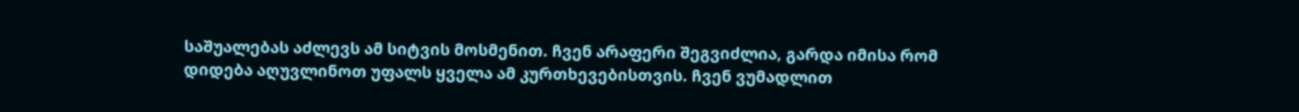საშუალებას აძლევს ამ სიტვის მოსმენით. ჩვენ არაფერი შეგვიძლია, გარდა იმისა რომ დიდება აღუვლინოთ უფალს ყველა ამ კურთხევებისთვის. ჩვენ ვუმადლით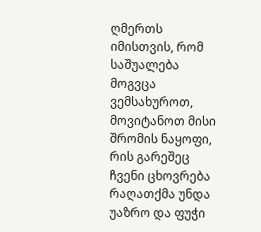ღმერთს იმისთვის, რომ საშუალება მოგვცა ვემსახუროთ, მოვიტანოთ მისი შრომის ნაყოფი, რის გარეშეც ჩვენი ცხოვრება რაღათქმა უნდა უაზრო და ფუჭი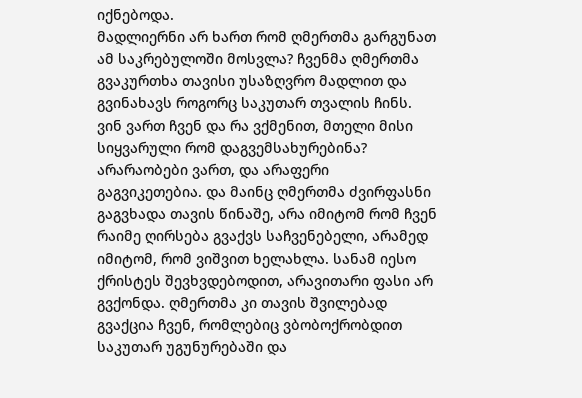იქნებოდა.
მადლიერნი არ ხართ რომ ღმერთმა გარგუნათ ამ საკრებულოში მოსვლა? ჩვენმა ღმერთმა გვაკურთხა თავისი უსაზღვრო მადლით და გვინახავს როგორც საკუთარ თვალის ჩინს. ვინ ვართ ჩვენ და რა ვქმენით, მთელი მისი სიყვარული რომ დაგვემსახურებინა? არარაობები ვართ, და არაფერი გაგვიკეთებია. და მაინც ღმერთმა ძვირფასნი გაგვხადა თავის წინაშე, არა იმიტომ რომ ჩვენ რაიმე ღირსება გვაქვს საჩვენებელი, არამედ იმიტომ, რომ ვიშვით ხელახლა. სანამ იესო ქრისტეს შევხვდებოდით, არავითარი ფასი არ გვქონდა. ღმერთმა კი თავის შვილებად გვაქცია ჩვენ, რომლებიც ვბობოქრობდით საკუთარ უგუნურებაში და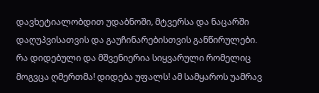დავხეტიალობდით უდაბნოში, მტვერსა და ნაცარში დაღუპვისათვის და გაუჩინარებისთვის განწირულები.
რა დიდებული და მშვენიერია სიყვარული რომელიც მოგვცა ღმერთმა! დიდება უფალს! ამ სამყაროს უამრავ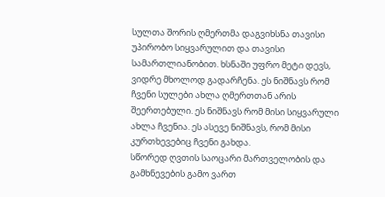სულთა შორის ღმერთმა დაგვიხსნა თავისი უპირობო სიყვარულით და თავისი სამართლიანობით. ხსნაში უფრო მეტი დევს, ვიდრე მხოლოდ გადარჩენა. ეს ნიშნავს რომ ჩვენი სულები ახლა ღმერთთან არის შეერთებული. ეს ნიშნავს რომ მისი სიყვარული ახლა ჩვენია. ეს ასევე ნიშნავს, რომ მისი კურთხევებიც ჩვენი გახდა.
სწორედ ღვთის საოცარი მართველობის და გამხნევების გამო ვართ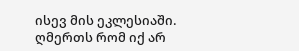ისევ მის ეკლესიაში. ღმერთს რომ იქ არ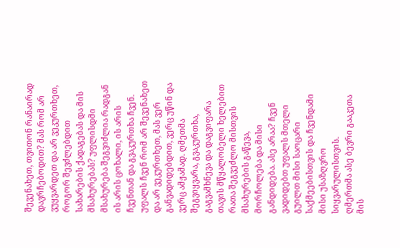შევენახეთ, თვითონ რანაირად დავრჩებოდით? მას რომ არ ვუყვარდეთ და არ ვეკურთხეთ, როგორ შევძლებდით სახარების ქადაგებას და მის მსახურებას? უფლისდმი მსახურება შეგვიძლია რადგან ის არის ცოხალი, ის არის ჩვენთან და გვაკურთხა ჩვენ.
უფალს ჩვენ რომ არ შევენახეთ და არ ვეკურთხეთ, მას ვერ განვადიდებდით, ვერც უწინ და ვერც ამჟამად. ღმეთმა შეგვიყვარა, გვაკურთხა, გაგვამხნევა და დაგვიფარა თავის მწყალობელი ხელებით რათა შეგვეძლო მისთვის მსახურების გაწევა, მორჩოლება და მისი განდიდება. ასე არაა? ჩვენ ვადიდებთ უფალს მთელი გუილთ მისი საოცარი საქმეებისთვის და ჩვენდამი მისი უსაზღვრო სიყვარულისთვის.
ღმერთმა ასე ბევრი გააკეთა მის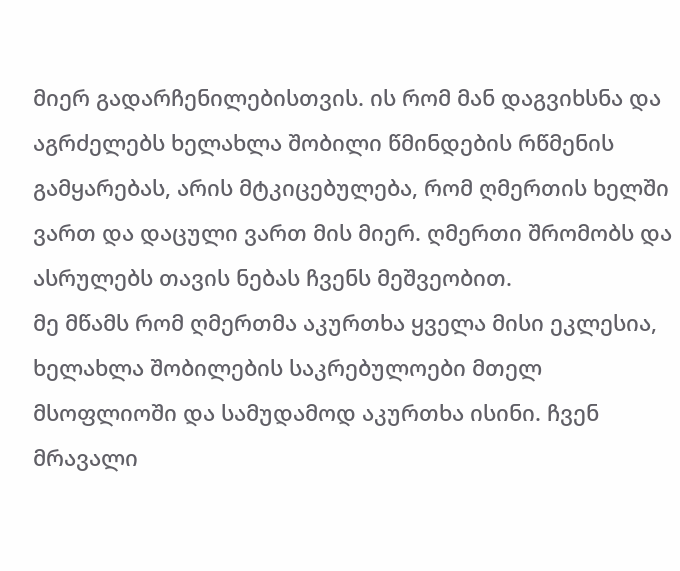მიერ გადარჩენილებისთვის. ის რომ მან დაგვიხსნა და აგრძელებს ხელახლა შობილი წმინდების რწმენის გამყარებას, არის მტკიცებულება, რომ ღმერთის ხელში ვართ და დაცული ვართ მის მიერ. ღმერთი შრომობს და ასრულებს თავის ნებას ჩვენს მეშვეობით.
მე მწამს რომ ღმერთმა აკურთხა ყველა მისი ეკლესია, ხელახლა შობილების საკრებულოები მთელ მსოფლიოში და სამუდამოდ აკურთხა ისინი. ჩვენ მრავალი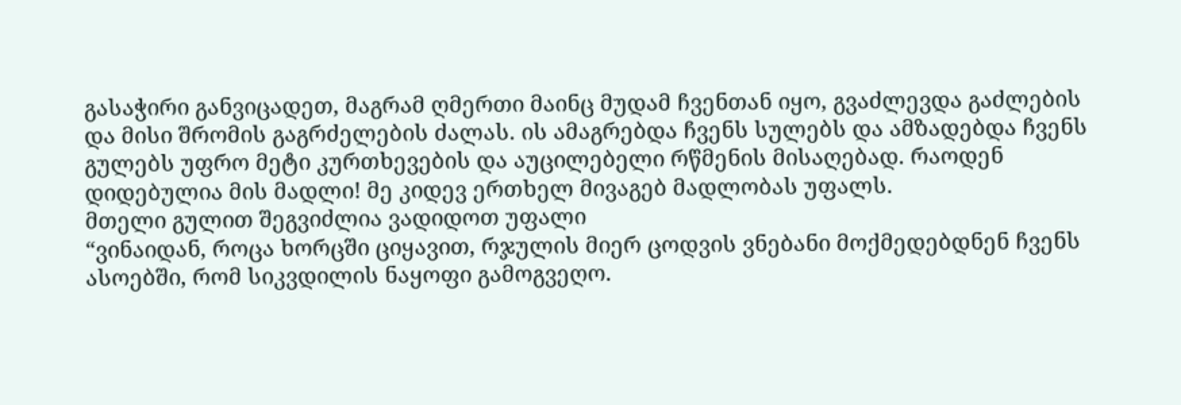გასაჭირი განვიცადეთ, მაგრამ ღმერთი მაინც მუდამ ჩვენთან იყო, გვაძლევდა გაძლების და მისი შრომის გაგრძელების ძალას. ის ამაგრებდა ჩვენს სულებს და ამზადებდა ჩვენს გულებს უფრო მეტი კურთხევების და აუცილებელი რწმენის მისაღებად. რაოდენ დიდებულია მის მადლი! მე კიდევ ერთხელ მივაგებ მადლობას უფალს.
მთელი გულით შეგვიძლია ვადიდოთ უფალი
“ვინაიდან, როცა ხორცში ციყავით, რჯულის მიერ ცოდვის ვნებანი მოქმედებდნენ ჩვენს ასოებში, რომ სიკვდილის ნაყოფი გამოგვეღო.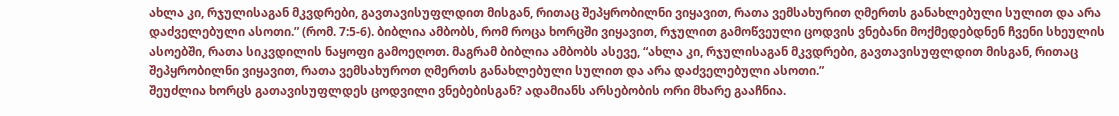ახლა კი, რჯულისაგან მკვდრები, გავთავისუფლდით მისგან, რითაც შეპყრობილნი ვიყავით, რათა ვემსახურით ღმერთს განახლებული სულით და არა დაძველებული ასოთი.” (რომ. 7:5-6). ბიბლია ამბობს, რომ როცა ხორცში ვიყავით, რჯულით გამოწვეული ცოდვის ვნებანი მოქმედებდნენ ჩვენი სხეულის ასოებში, რათა სიკვდილის ნაყოფი გამოეღოთ. მაგრამ ბიბლია ამბობს ასევე, “ახლა კი, რჯულისაგან მკვდრები, გავთავისუფლდით მისგან, რითაც შეპყრობილნი ვიყავით, რათა ვემსახუროთ ღმერთს განახლებული სულით და არა დაძველებული ასოთი.”
შეუძლია ხორცს გათავისუფლდეს ცოდვილი ვნებებისგან? ადამიანს არსებობის ორი მხარე გააჩნია.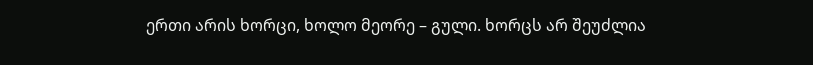ერთი არის ხორცი, ხოლო მეორე – გული. ხორცს არ შეუძლია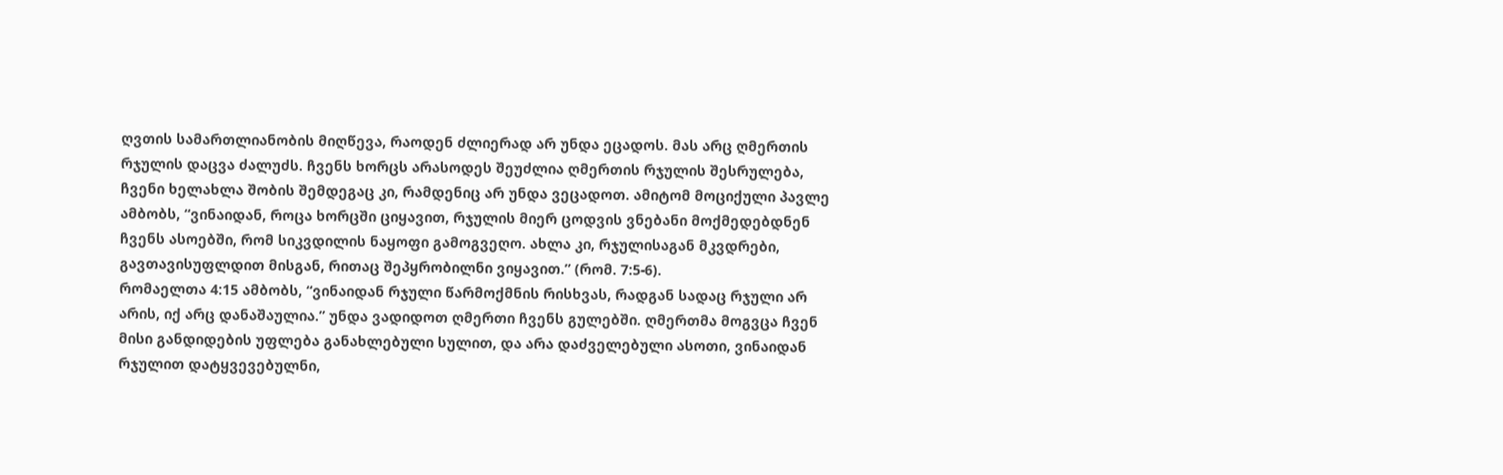ღვთის სამართლიანობის მიღწევა, რაოდენ ძლიერად არ უნდა ეცადოს. მას არც ღმერთის რჯულის დაცვა ძალუძს. ჩვენს ხორცს არასოდეს შეუძლია ღმერთის რჯულის შესრულება, ჩვენი ხელახლა შობის შემდეგაც კი, რამდენიც არ უნდა ვეცადოთ. ამიტომ მოციქული პავლე ამბობს, “ვინაიდან, როცა ხორცში ციყავით, რჯულის მიერ ცოდვის ვნებანი მოქმედებდნენ ჩვენს ასოებში, რომ სიკვდილის ნაყოფი გამოგვეღო. ახლა კი, რჯულისაგან მკვდრები, გავთავისუფლდით მისგან, რითაც შეპყრობილნი ვიყავით.” (რომ. 7:5-6).
რომაელთა 4:15 ამბობს, “ვინაიდან რჯული წარმოქმნის რისხვას, რადგან სადაც რჯული არ არის, იქ არც დანაშაულია.” უნდა ვადიდოთ ღმერთი ჩვენს გულებში. ღმერთმა მოგვცა ჩვენ მისი განდიდების უფლება განახლებული სულით, და არა დაძველებული ასოთი, ვინაიდან რჯულით დატყვევებულნი,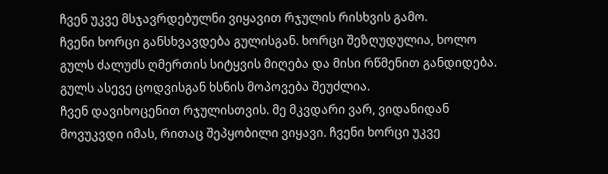ჩვენ უკვე მსჯავრდებულნი ვიყავით რჯულის რისხვის გამო.
ჩვენი ხორცი განსხვავდება გულისგან. ხორცი შეზღუდულია, ხოლო გულს ძალუძს ღმერთის სიტყვის მიღება და მისი რწმენით განდიდება. გულს ასევე ცოდვისგან ხსნის მოპოვება შეუძლია.
ჩვენ დავიხოცენით რჯულისთვის. მე მკვდარი ვარ, ვიდანიდან მოვუკვდი იმას, რითაც შეპყობილი ვიყავი. ჩვენი ხორცი უკვე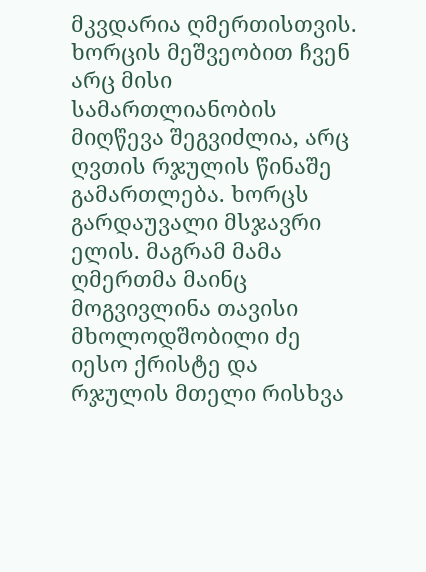მკვდარია ღმერთისთვის. ხორცის მეშვეობით ჩვენ არც მისი სამართლიანობის მიღწევა შეგვიძლია, არც ღვთის რჯულის წინაშე გამართლება. ხორცს გარდაუვალი მსჯავრი ელის. მაგრამ მამა ღმერთმა მაინც მოგვივლინა თავისი მხოლოდშობილი ძე იესო ქრისტე და რჯულის მთელი რისხვა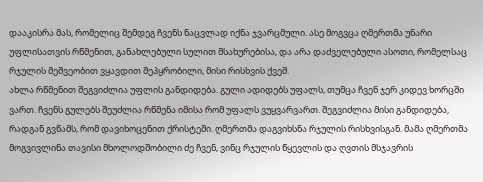დააკისრა მას, რომელიც შემდეგ ჩვენს ნაცვლად იქნა ჯვარცმული. ასე მოგვცა ღმერთმა უნარი უფლისათვის რწმენით, განახლებული სულით მსახურებისა, და არა დაძველებული ასოთი, რომელსაც რჯულის მეშვეობით ვყავდით შეპყრობილი, მისი რისხვის ქვეშ.
ახლა რწმენით შეგვიძლია უფლის განდიდება. გული ადიდებს უფალს, თუმცა ჩვენ ჯერ კიდევ ხორცში ვართ. ჩვენს გულებს შეუძლია რწმენა იმისა რომ უფალს ვუყვარვართ. შეგვიძლია მისი განდიდება, რადგან გვწამს, რომ დავიხოცენით ქრისტეში. ღმერთმა დაგვიხსნა რჯულის რისხვისგან. მამა ღმერთმა მოგვივლინა თავისი მხოლოდშობილი ძე ჩვენ, ვინც რჯულის წყევლის და ღვთის მსჯავრის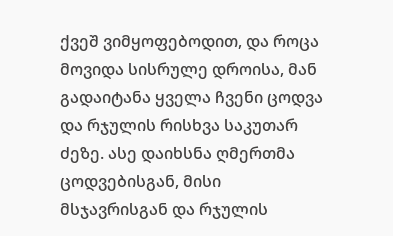ქვეშ ვიმყოფებოდით, და როცა მოვიდა სისრულე დროისა, მან გადაიტანა ყველა ჩვენი ცოდვა და რჯულის რისხვა საკუთარ ძეზე. ასე დაიხსნა ღმერთმა ცოდვებისგან, მისი მსჯავრისგან და რჯულის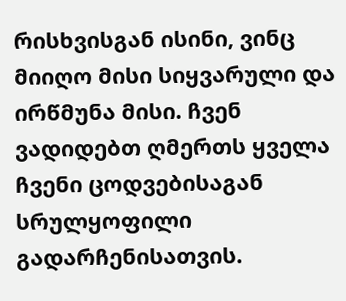რისხვისგან ისინი, ვინც მიიღო მისი სიყვარული და ირწმუნა მისი. ჩვენ ვადიდებთ ღმერთს ყველა ჩვენი ცოდვებისაგან სრულყოფილი გადარჩენისათვის.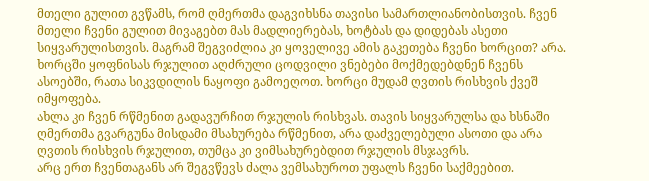მთელი გულით გვწამს, რომ ღმერთმა დაგვიხსნა თავისი სამართლიანობისთვის. ჩვენ მთელი ჩვენი გულით მივაგებთ მას მადლიერებას, ხოტბას და დიდებას ასეთი სიყვარულისთვის. მაგრამ შეგვიძლია კი ყოველივე ამის გაკეთება ჩვენი ხორცით? არა. ხორცში ყოფნისას რჯულით აღძრული ცოდვილი ვნებები მოქმედებდნენ ჩვენს ასოებში, რათა სიკვდილის ნაყოფი გამოეღოთ. ხორცი მუდამ ღვთის რისხვის ქვეშ იმყოფება.
ახლა კი ჩვენ რწმენით გადავურჩით რჯულის რისხვას. თავის სიყვარულსა და ხსნაში ღმერთმა გვარგუნა მისდამი მსახურება რწმენით, არა დაძველებული ასოთი და არა ღვთის რისხვის რჯულით, თუმცა კი ვიმსახურებდით რჯულის მსჯავრს.
არც ერთ ჩვენთაგანს არ შეგვწევს ძალა ვემსახუროთ უფალს ჩვენი საქმეებით.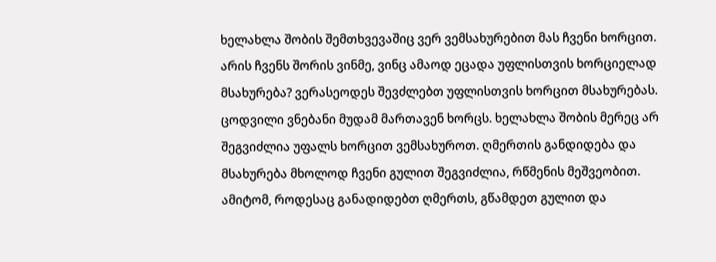ხელახლა შობის შემთხვევაშიც ვერ ვემსახურებით მას ჩვენი ხორცით. არის ჩვენს შორის ვინმე, ვინც ამაოდ ეცადა უფლისთვის ხორციელად მსახურება? ვერასეოდეს შევძლებთ უფლისთვის ხორცით მსახურებას. ცოდვილი ვნებანი მუდამ მართავენ ხორცს. ხელახლა შობის მერეც არ შეგვიძლია უფალს ხორცით ვემსახუროთ. ღმერთის განდიდება და მსახურება მხოლოდ ჩვენი გულით შეგვიძლია, რწმენის მეშვეობით. ამიტომ, როდესაც განადიდებთ ღმერთს, გწამდეთ გულით და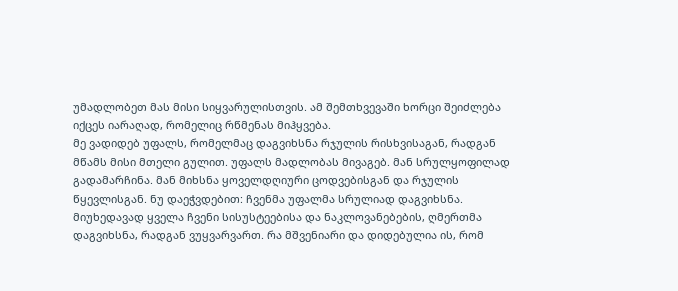უმადლობეთ მას მისი სიყვარულისთვის. ამ შემთხვევაში ხორცი შეიძლება იქცეს იარაღად, რომელიც რწმენას მიჰყვება.
მე ვადიდებ უფალს, რომელმაც დაგვიხსნა რჯულის რისხვისაგან, რადგან მწამს მისი მთელი გულით. უფალს მადლობას მივაგებ. მან სრულყოფილად გადამარჩინა. მან მიხსნა ყოველდღიური ცოდვებისგან და რჯულის წყევლისგან. ნუ დაეჭვდებით: ჩვენმა უფალმა სრულიად დაგვიხსნა. მიუხედავად ყველა ჩვენი სისუსტეებისა და ნაკლოვანებების, ღმერთმა დაგვიხსნა, რადგან ვუყვარვართ. რა მშვენიარი და დიდებულია ის, რომ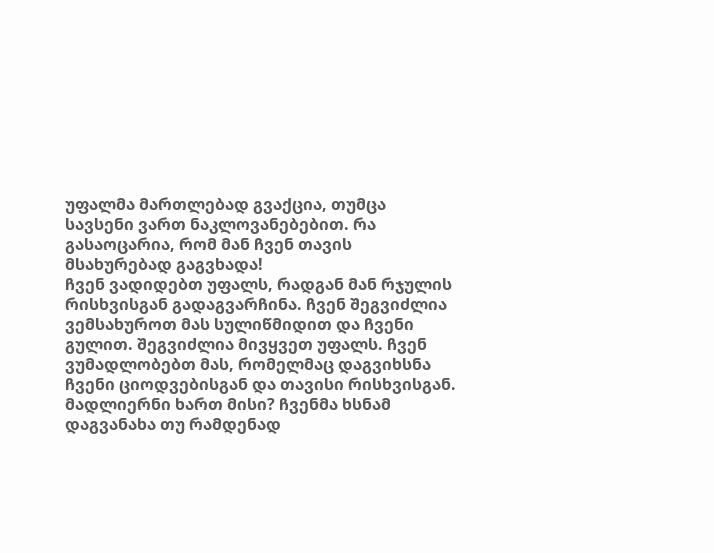უფალმა მართლებად გვაქცია, თუმცა სავსენი ვართ ნაკლოვანებებით. რა გასაოცარია, რომ მან ჩვენ თავის მსახურებად გაგვხადა!
ჩვენ ვადიდებთ უფალს, რადგან მან რჯულის რისხვისგან გადაგვარჩინა. ჩვენ შეგვიძლია ვემსახუროთ მას სულიწმიდით და ჩვენი გულით. შეგვიძლია მივყვეთ უფალს. ჩვენ ვუმადლობებთ მას, რომელმაც დაგვიხსნა ჩვენი ციოდვებისგან და თავისი რისხვისგან. მადლიერნი ხართ მისი? ჩვენმა ხსნამ დაგვანახა თუ რამდენად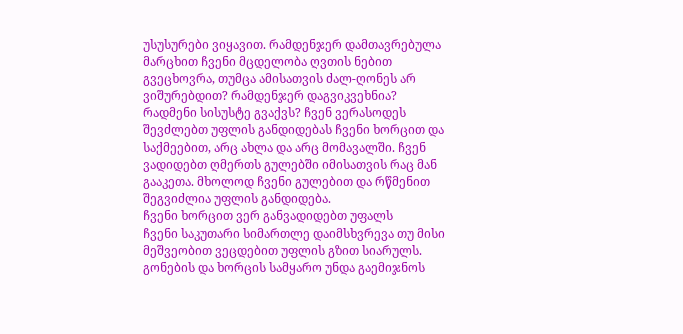უსუსურები ვიყავით. რამდენჯერ დამთავრებულა მარცხით ჩვენი მცდელობა ღვთის ნებით გვეცხოვრა, თუმცა ამისათვის ძალ-ღონეს არ ვიშურებდით? რამდენჯერ დაგვიკვეხნია? რადმენი სისუსტე გვაქვს? ჩვენ ვერასოდეს შევძლებთ უფლის განდიდებას ჩვენი ხორცით და საქმეებით, არც ახლა და არც მომავალში. ჩვენ ვადიდებთ ღმერთს გულებში იმისათვის რაც მან გააკეთა. მხოლოდ ჩვენი გულებით და რწმენით შეგვიძლია უფლის განდიდება.
ჩვენი ხორცით ვერ განვადიდებთ უფალს
ჩვენი საკუთარი სიმართლე დაიმსხვრევა თუ მისი მეშვეობით ვეცდებით უფლის გზით სიარულს. გონების და ხორცის სამყარო უნდა გაემიჯნოს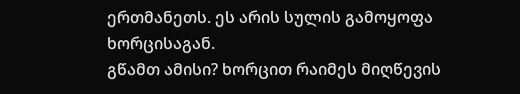ერთმანეთს. ეს არის სულის გამოყოფა ხორცისაგან.
გწამთ ამისი? ხორცით რაიმეს მიღწევის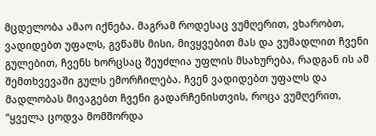მცდელობა ამაო იქნება. მაგრამ როდესაც ვუმღერით, ვხარობთ, ვადიდებთ უფალს, გვწამს მისი, მივყვებით მას და ვუმადლით ჩვენი გულებით, ჩვენს ხორცსაც შეუძლია უფლის მსახურება, რადგან ის ამ შემთხვევაში გულს ემორჩილება. ჩვენ ვადიდებთ უფალს და მადლობას მივაგებთ ჩვენი გადარჩენისთვის, როცა ვუმღერით, “ყველა ცოდვა მომშორდა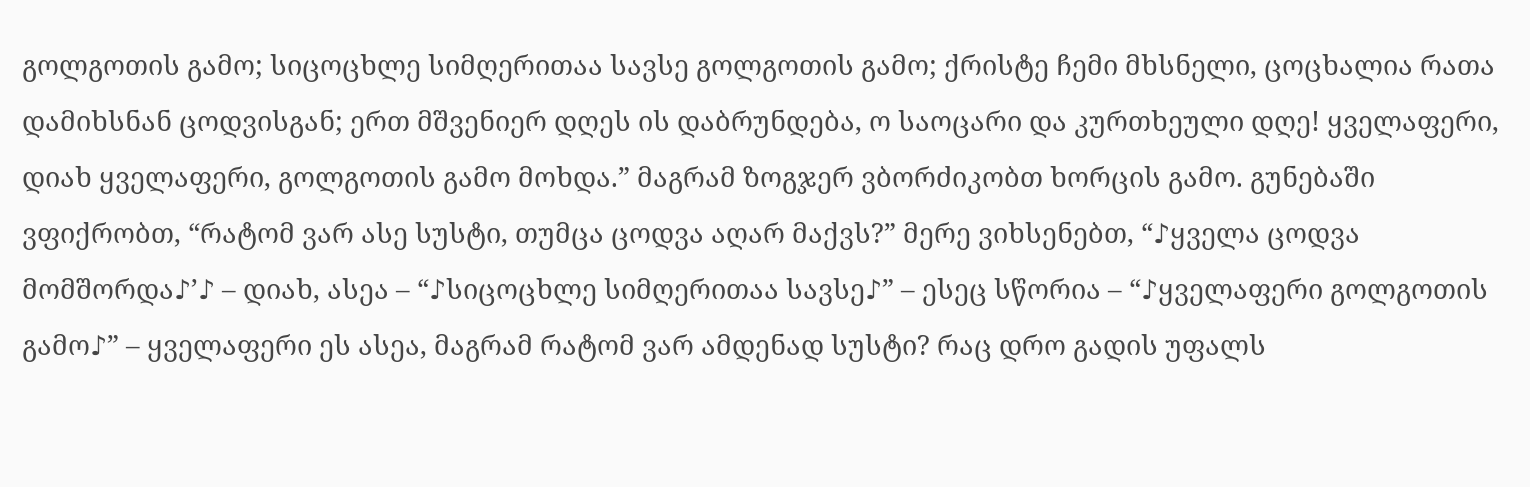გოლგოთის გამო; სიცოცხლე სიმღერითაა სავსე გოლგოთის გამო; ქრისტე ჩემი მხსნელი, ცოცხალია რათა დამიხსნან ცოდვისგან; ერთ მშვენიერ დღეს ის დაბრუნდება, ო საოცარი და კურთხეული დღე! ყველაფერი, დიახ ყველაფერი, გოლგოთის გამო მოხდა.” მაგრამ ზოგჯერ ვბორძიკობთ ხორცის გამო. გუნებაში ვფიქრობთ, “რატომ ვარ ასე სუსტი, თუმცა ცოდვა აღარ მაქვს?” მერე ვიხსენებთ, “♪ყველა ცოდვა მომშორდა♪’♪ – დიახ, ასეა – “♪სიცოცხლე სიმღერითაა სავსე♪” – ესეც სწორია – “♪ყველაფერი გოლგოთის გამო♪” – ყველაფერი ეს ასეა, მაგრამ რატომ ვარ ამდენად სუსტი? რაც დრო გადის უფალს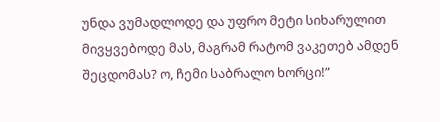უნდა ვუმადლოდე და უფრო მეტი სიხარულით მივყვებოდე მას, მაგრამ რატომ ვაკეთებ ამდენ შეცდომას? ო, ჩემი საბრალო ხორცი!”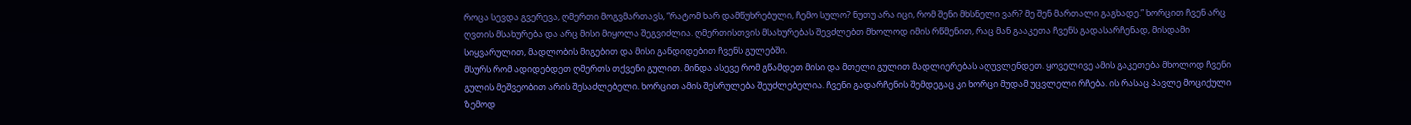როცა სევდა გვერევა, ღმერთი მოგვმართავს, “რატომ ხარ დამწუხრებული, ჩემო სულო? ნუთუ არა იცი, რომ შენი მხსნელი ვარ? მე შენ მართალი გაგხადე.” ხორცით ჩვენ არც ღვთის მსახურება და არც მისი მიყოლა შეგვიძლია. ღმერთისთვის მსახურებას შევძლებთ მხოლოდ იმის რწმენით, რაც მან გააკეთა ჩვენს გადასარჩენად, მისდამი სიყვარულით, მადლობის მიგებით და მისი განდიდებით ჩვენს გულებში.
მსურს რომ ადიდებდეთ ღმერთს თქვენი გულით. მინდა ასევე რომ გწამდეთ მისი და მთელი გულით მადლიერებას აღუვლენდეთ. ყოველივე ამის გაკეთება მხოლოდ ჩვენი გულის მეშვეობით არის შესაძლებელი. ხორცით ამის შესრულება შეუძლებელია. ჩვენი გადარჩენის შემდეგაც კი ხორცი მუდამ უცვლელი რჩება. ის რასაც პავლე მოციქული ზემოდ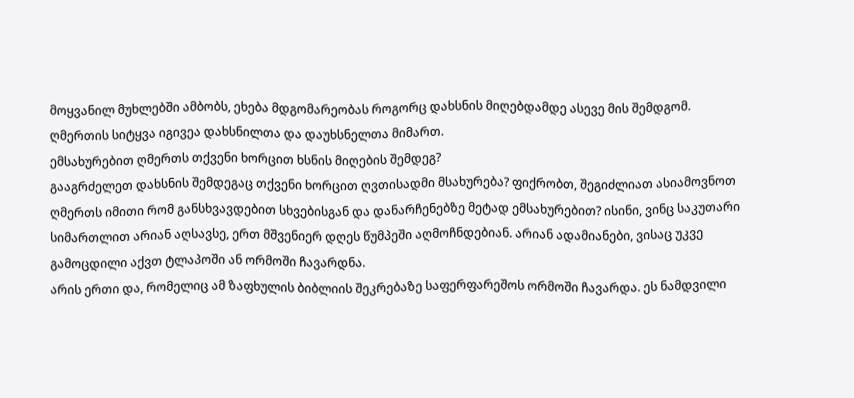მოყვანილ მუხლებში ამბობს, ეხება მდგომარეობას როგორც დახსნის მიღებდამდე ასევე მის შემდგომ. ღმერთის სიტყვა იგივეა დახსნილთა და დაუხსნელთა მიმართ.
ემსახურებით ღმერთს თქვენი ხორცით ხსნის მიღების შემდეგ?
გააგრძელეთ დახსნის შემდეგაც თქვენი ხორცით ღვთისადმი მსახურება? ფიქრობთ, შეგიძლიათ ასიამოვნოთ ღმერთს იმითი რომ განსხვავდებით სხვებისგან და დანარჩენებზე მეტად ემსახურებით? ისინი, ვინც საკუთარი სიმართლით არიან აღსავსე, ერთ მშვენიერ დღეს წუმპეში აღმოჩნდებიან. არიან ადამიანები, ვისაც უკვე გამოცდილი აქვთ ტლაპოში ან ორმოში ჩავარდნა.
არის ერთი და, რომელიც ამ ზაფხულის ბიბლიის შეკრებაზე საფერფარეშოს ორმოში ჩავარდა. ეს ნამდვილი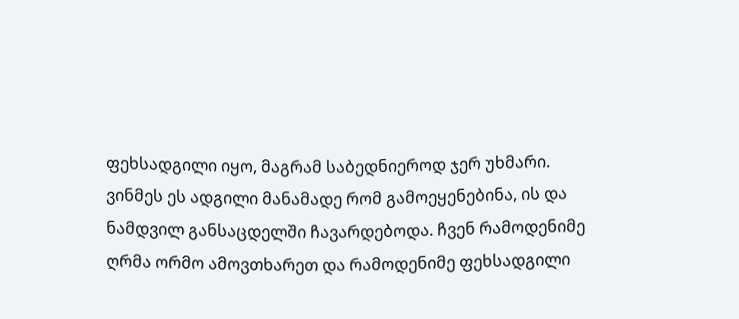ფეხსადგილი იყო, მაგრამ საბედნიეროდ ჯერ უხმარი. ვინმეს ეს ადგილი მანამადე რომ გამოეყენებინა, ის და ნამდვილ განსაცდელში ჩავარდებოდა. ჩვენ რამოდენიმე ღრმა ორმო ამოვთხარეთ და რამოდენიმე ფეხსადგილი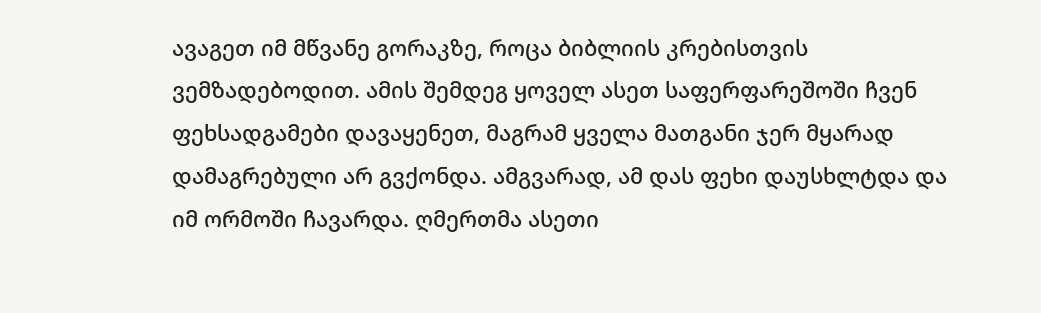ავაგეთ იმ მწვანე გორაკზე, როცა ბიბლიის კრებისთვის ვემზადებოდით. ამის შემდეგ ყოველ ასეთ საფერფარეშოში ჩვენ ფეხსადგამები დავაყენეთ, მაგრამ ყველა მათგანი ჯერ მყარად დამაგრებული არ გვქონდა. ამგვარად, ამ დას ფეხი დაუსხლტდა და იმ ორმოში ჩავარდა. ღმერთმა ასეთი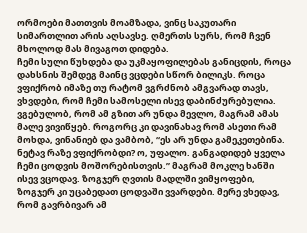ორმოები მათთვის მოამზადა, ვინც საკუთარი სიმართლით არის აღსავსე. ღმერთს სურს, რომ ჩვენ მხოლოდ მას მივაგოთ დიდება.
ჩემი სული წუხდება და უკმაყოფილებას განიცდის, როცა დახსნის შემდეგ მაინც ვცდები სწორ ბილიკს. როცა ვფიქრობ იმაზე თუ რატომ ვგრძნობ ამგვარად თავს, ვხვდები, რომ ჩემი სამოსელი ისევ დაბინძურებულია. ვგებულობ, რომ ამ გზით არ უნდა მევლო, მაგრამ ამას მალე ვივიწყებ. როგორც კი დავინახავ რომ ასეთი რამ მოხდა, ვინანიებ და ვამბობ, “ეს არ უნდა გამეკეთებინა. ნეტავ რაზე ვფიქრობდი? ო, უფალო. განგადიდებ ყველა ჩემი ცოდვის მოშორებისთვის.” მაგრამ მოკლე ხანში ისევ ვცოდავ. ზოგჯერ ღვთის მადლში ვიმყოფები, ზოგჯერ კი უცაბედათ ცოდვაში ვვარდები. მერე ვხედავ, რომ გავრბივარ ამ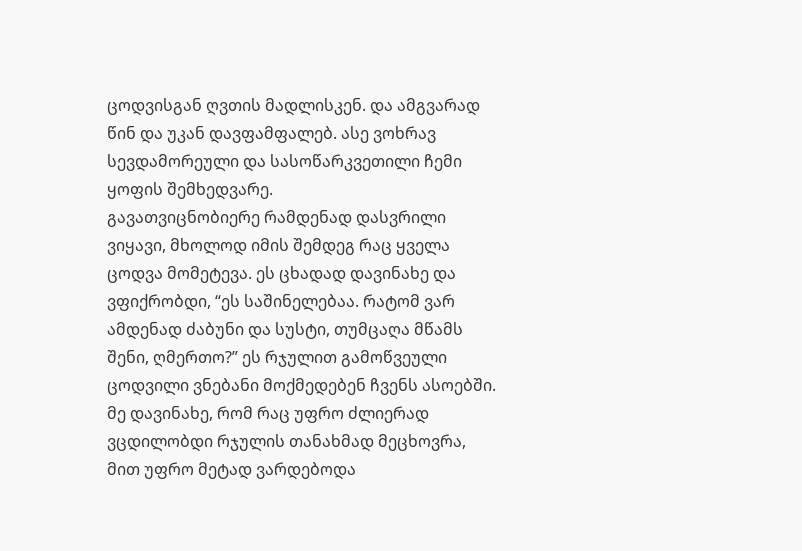ცოდვისგან ღვთის მადლისკენ. და ამგვარად წინ და უკან დავფამფალებ. ასე ვოხრავ სევდამორეული და სასოწარკვეთილი ჩემი ყოფის შემხედვარე.
გავათვიცნობიერე რამდენად დასვრილი ვიყავი, მხოლოდ იმის შემდეგ რაც ყველა ცოდვა მომეტევა. ეს ცხადად დავინახე და ვფიქრობდი, “ეს საშინელებაა. რატომ ვარ ამდენად ძაბუნი და სუსტი, თუმცაღა მწამს შენი, ღმერთო?” ეს რჯულით გამოწვეული ცოდვილი ვნებანი მოქმედებენ ჩვენს ასოებში. მე დავინახე, რომ რაც უფრო ძლიერად ვცდილობდი რჯულის თანახმად მეცხოვრა, მით უფრო მეტად ვარდებოდა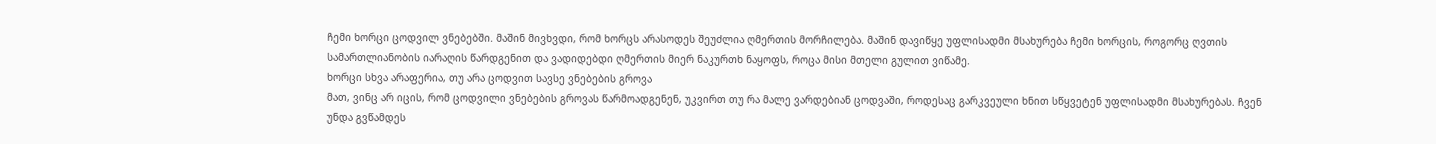ჩემი ხორცი ცოდვილ ვნებებში. მაშინ მივხვდი, რომ ხორცს არასოდეს შეუძლია ღმერთის მორჩილება. მაშინ დავიწყე უფლისადმი მსახურება ჩემი ხორცის, როგორც ღვთის სამართლიანობის იარაღის წარდგენით და ვადიდებდი ღმერთის მიერ ნაკურთხ ნაყოფს, როცა მისი მთელი გულით ვიწამე.
ხორცი სხვა არაფერია, თუ არა ცოდვით სავსე ვნებების გროვა
მათ, ვინც არ იცის, რომ ცოდვილი ვნებების გროვას წარმოადგენენ, უკვირთ თუ რა მალე ვარდებიან ცოდვაში, როდესაც გარკვეული ხნით სწყვეტენ უფლისადმი მსახურებას. ჩვენ უნდა გვწამდეს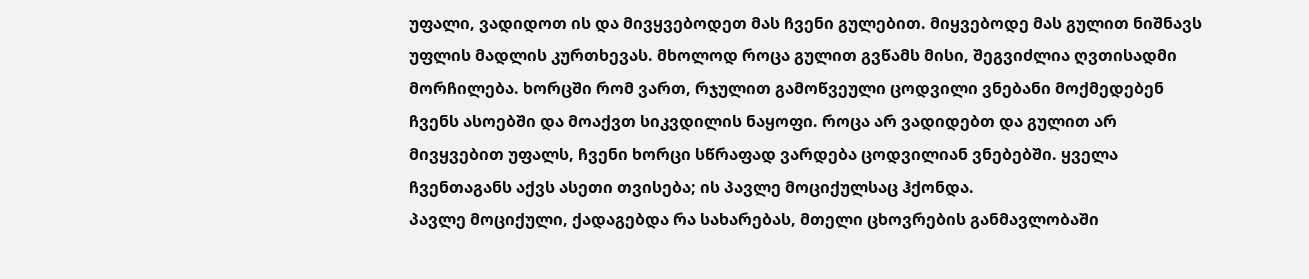უფალი, ვადიდოთ ის და მივყვებოდეთ მას ჩვენი გულებით. მიყვებოდე მას გულით ნიშნავს უფლის მადლის კურთხევას. მხოლოდ როცა გულით გვწამს მისი, შეგვიძლია ღვთისადმი მორჩილება. ხორცში რომ ვართ, რჯულით გამოწვეული ცოდვილი ვნებანი მოქმედებენ ჩვენს ასოებში და მოაქვთ სიკვდილის ნაყოფი. როცა არ ვადიდებთ და გულით არ მივყვებით უფალს, ჩვენი ხორცი სწრაფად ვარდება ცოდვილიან ვნებებში. ყველა ჩვენთაგანს აქვს ასეთი თვისება; ის პავლე მოციქულსაც ჰქონდა.
პავლე მოციქული, ქადაგებდა რა სახარებას, მთელი ცხოვრების განმავლობაში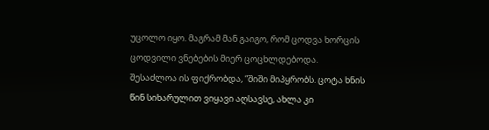უცოლო იყო. მაგრამ მან გაიგო, რომ ცოდვა ხორცის ცოდვილი ვნებების მიერ ცოცხლდებოდა. შესაძლოა ის ფიქრობდა, “შიში მიპყრობს. ცოტა ხნის წინ სიხარულით ვიყავი აღსავსე, ახლა კი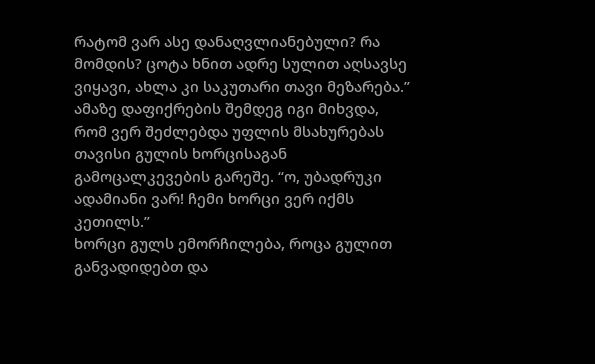რატომ ვარ ასე დანაღვლიანებული? რა მომდის? ცოტა ხნით ადრე სულით აღსავსე ვიყავი, ახლა კი საკუთარი თავი მეზარება.” ამაზე დაფიქრების შემდეგ იგი მიხვდა, რომ ვერ შეძლებდა უფლის მსახურებას თავისი გულის ხორცისაგან გამოცალკევების გარეშე. “ო, უბადრუკი ადამიანი ვარ! ჩემი ხორცი ვერ იქმს კეთილს.”
ხორცი გულს ემორჩილება, როცა გულით განვადიდებთ და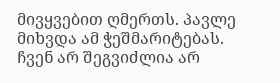მივყვებით ღმერთს. პავლე მიხვდა ამ ჭეშმარიტებას. ჩვენ არ შეგვიძლია არ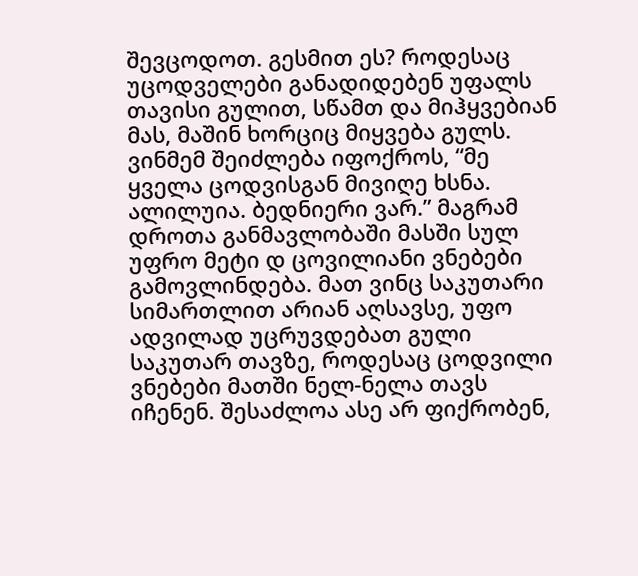შევცოდოთ. გესმით ეს? როდესაც უცოდველები განადიდებენ უფალს თავისი გულით, სწამთ და მიჰყვებიან მას, მაშინ ხორციც მიყვება გულს. ვინმემ შეიძლება იფოქროს, “მე ყველა ცოდვისგან მივიღე ხსნა. ალილუია. ბედნიერი ვარ.” მაგრამ დროთა განმავლობაში მასში სულ უფრო მეტი დ ცოვილიანი ვნებები გამოვლინდება. მათ ვინც საკუთარი სიმართლით არიან აღსავსე, უფო ადვილად უცრუვდებათ გული საკუთარ თავზე, როდესაც ცოდვილი ვნებები მათში ნელ-ნელა თავს იჩენენ. შესაძლოა ასე არ ფიქრობენ,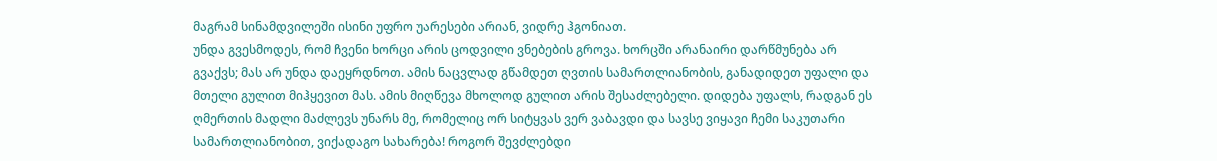მაგრამ სინამდვილეში ისინი უფრო უარესები არიან, ვიდრე ჰგონიათ.
უნდა გვესმოდეს, რომ ჩვენი ხორცი არის ცოდვილი ვნებების გროვა. ხორცში არანაირი დარწმუნება არ გვაქვს; მას არ უნდა დაეყრდნოთ. ამის ნაცვლად გწამდეთ ღვთის სამართლიანობის, განადიდეთ უფალი და მთელი გულით მიჰყევით მას. ამის მიღწევა მხოლოდ გულით არის შესაძლებელი. დიდება უფალს, რადგან ეს ღმერთის მადლი მაძლევს უნარს მე, რომელიც ორ სიტყვას ვერ ვაბავდი და სავსე ვიყავი ჩემი საკუთარი სამართლიანობით, ვიქადაგო სახარება! როგორ შევძლებდი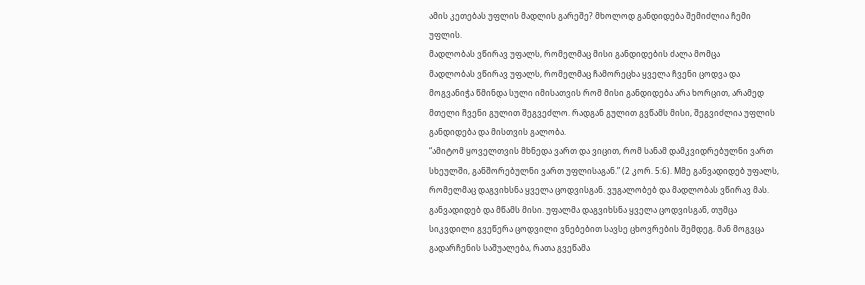ამის კეთებას უფლის მადლის გარეშე? მხოლოდ განდიდება შემიძლია ჩემი უფლის.
მადლობას ვწირავ უფალს, რომელმაც მისი განდიდების ძალა მომცა
მადლობას ვწირავ უფალს, რომელმაც ჩამორეცხა ყველა ჩვენი ცოდვა და მოგვანიჭა წმინდა სული იმისათვის რომ მისი განდიდება არა ხორცით, არამედ მთელი ჩვენი გულით შეგვეძლო. რადგან გულით გვწამს მისი, შეგვიძლია უფლის განდიდება და მისთვის გალობა.
“ამიტომ ყოველთვის მხნედა ვართ და ვიცით, რომ სანამ დამკვიდრებულნი ვართ სხეულში, განშორებულნი ვართ უფლისაგან.” (2 კორ. 5:6). Mმე განვადიდებ უფალს, რომელმაც დაგვიხსნა ყველა ცოდვისგან. ვუგალობებ და მადლობას ვწირავ მას. განვადიდებ და მწამს მისი. უფალმა დაგვიხსნა ყველა ცოდვისგან, თუმცა სიკვდილი გვეწერა ცოდვილი ვნებებით სავსე ცხოვრების შემდეგ. მან მოგვცა გადარჩენის საშუალება, რათა გვეწამა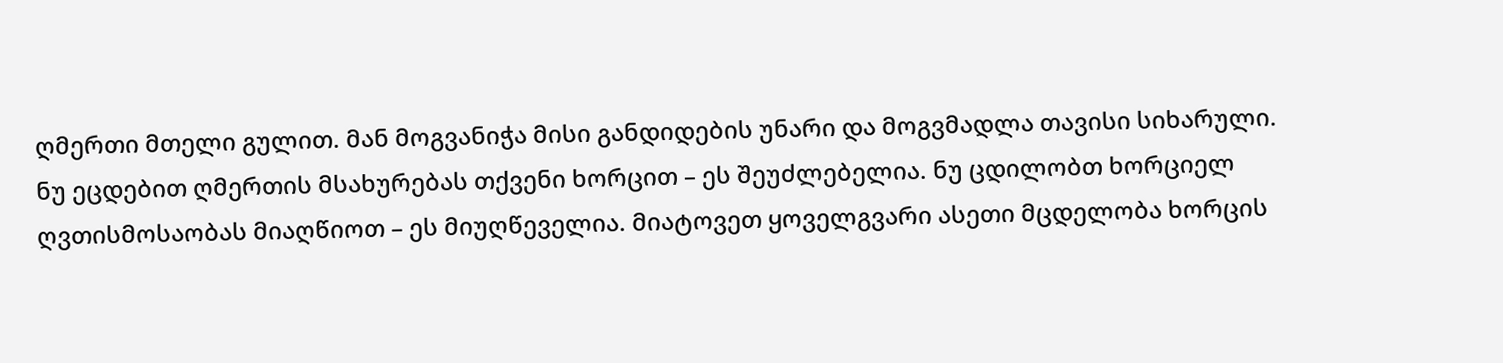ღმერთი მთელი გულით. მან მოგვანიჭა მისი განდიდების უნარი და მოგვმადლა თავისი სიხარული.
ნუ ეცდებით ღმერთის მსახურებას თქვენი ხორცით – ეს შეუძლებელია. ნუ ცდილობთ ხორციელ ღვთისმოსაობას მიაღწიოთ – ეს მიუღწეველია. მიატოვეთ ყოველგვარი ასეთი მცდელობა ხორცის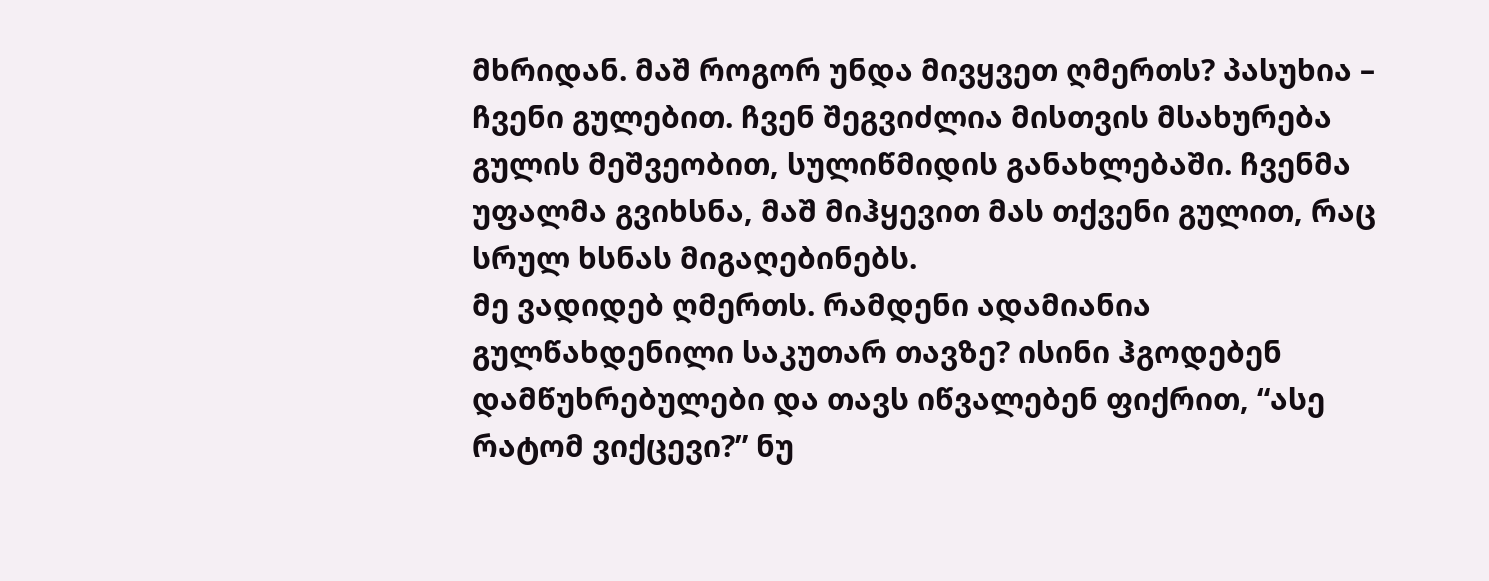მხრიდან. მაშ როგორ უნდა მივყვეთ ღმერთს? პასუხია – ჩვენი გულებით. ჩვენ შეგვიძლია მისთვის მსახურება გულის მეშვეობით, სულიწმიდის განახლებაში. ჩვენმა უფალმა გვიხსნა, მაშ მიჰყევით მას თქვენი გულით, რაც სრულ ხსნას მიგაღებინებს.
მე ვადიდებ ღმერთს. რამდენი ადამიანია გულწახდენილი საკუთარ თავზე? ისინი ჰგოდებენ დამწუხრებულები და თავს იწვალებენ ფიქრით, “ასე რატომ ვიქცევი?” ნუ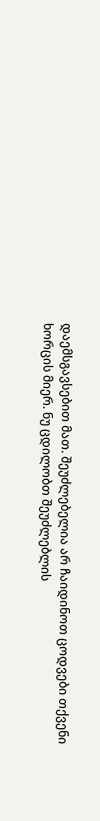დაემსგავსებით მათ. შეუძლებელია არ ჩაიდინოთ ცოდვები თქვენი ხორცის მიერ. ნუ ცდილობთ შეუძლებლის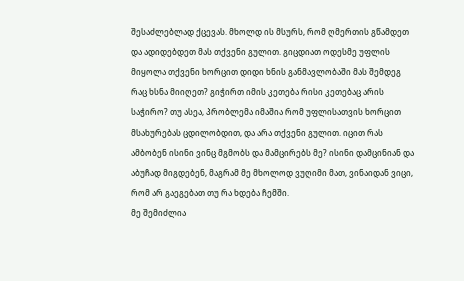შესაძლებლად ქცევას. მხოლდ ის მსურს, რომ ღმერთის გწამდეთ და ადიდებდეთ მას თქვენი გულით. გიცდიათ ოდესმე უფლის მიყოლა თქვენი ხორცით დიდი ხნის განმავლობაში მას შემდეგ რაც ხსნა მიიღეთ? გიჭირთ იმის კეთება რისი კეთებაც არის საჭირო? თუ ასეა, პრობლემა იმაშია რომ უფლისათვის ხორცით მსახურებას ცდილობდით, და არა თქვენი გულით. იცით რას ამბობენ ისინი ვინც მგმობს და მამცირებს მე? ისინი დამცინიან და აბუჩად მიგდებენ, მაგრამ მე მხოლოდ ვუღიმი მათ, ვინაიდან ვიცი, რომ არ გაეგებათ თუ რა ხდება ჩემში.
მე შემიძლია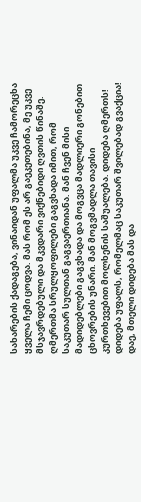სახარების ქადაგება, ვინაიდან უფალმა უკვე ჩამორეცხა ყველა ჩემი ცოდვა. მას რომ ეს არ გაეკეთებინა, მე უკვე მსჯავრდებული და მკვდარი ვიქნებიდი ღვთის წინაშე. ღმერთმა სრულყოფილები გაგვხადა იმით, რომ საკუთარ სულთან გაგვაერთიანა. მან ჩვენ მისი მადიდებლები გაგვხადა და მოგვცა მადლიერი გონებით ცხოვრების უნარი. მან მოგვმადლა თავისი კურთხევებით მოლხენის საშუალება. დიდება ღმერთს! დიდება უფალს, რომელმაც საკუთარ შვილებად გვაქცია! დაე, მთელი დიდება მას და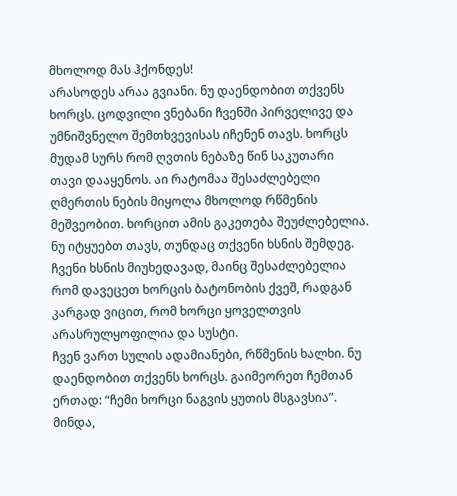მხოლოდ მას ჰქონდეს!
არასოდეს არაა გვიანი. ნუ დაენდობით თქვენს ხორცს. ცოდვილი ვნებანი ჩვენში პირველივე და უმნიშვნელო შემთხვევისას იჩენენ თავს. ხორცს მუდამ სურს რომ ღვთის ნებაზე წინ საკუთარი თავი დააყენოს. აი რატომაა შესაძლებელი ღმერთის ნების მიყოლა მხოლოდ რწმენის მეშვეობით. ხორცით ამის გაკეთება შეუძლებელია. ნუ იტყუებთ თავს, თუნდაც თქვენი ხსნის შემდეგ. ჩვენი ხსნის მიუხედავად, მაინც შესაძლებელია რომ დავეცეთ ხორცის ბატონობის ქვეშ, რადგან კარგად ვიცით, რომ ხორცი ყოველთვის არასრულყოფილია და სუსტი.
ჩვენ ვართ სულის ადამიანები, რწმენის ხალხი. ნუ დაენდობით თქვენს ხორცს. გაიმეორეთ ჩემთან ერთად: “ჩემი ხორცი ნაგვის ყუთის მსგავსია”. მინდა,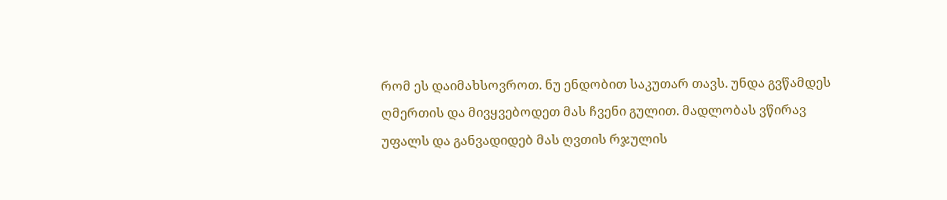რომ ეს დაიმახსოვროთ. ნუ ენდობით საკუთარ თავს. უნდა გვწამდეს ღმერთის და მივყვებოდეთ მას ჩვენი გულით. მადლობას ვწირავ უფალს და განვადიდებ მას ღვთის რჯულის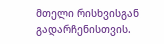მთელი რისხვისგან გადარჩენისთვის.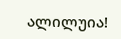ალილუია!